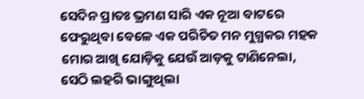ସେଦିନ ପ୍ରାତଃ ଭ୍ରମଣ ସାରି ଏକ ନୂଆ ବାଟରେ ଫେରୁଥିବା ବେଳେ ଏକ ପରିଚିତ ମନ ମୁଗ୍ଧକର ମହକ ମୋର ଆଖି ଯୋଡ଼ିକୁ ଯେଉଁ ଆଡ଼କୁ ଟାଣିନେଲା, ସେଠି ଲହରି ଭାଙ୍ଗୁଥିଲା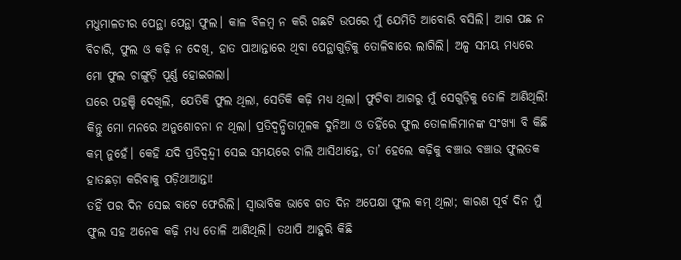ମଧୁମାଳତୀର ପେନ୍ଥା ପେନ୍ଥା ଫୁଲ। କାଳ ବିଳମ୍ବ ନ କରି ଗଛଟି ଉପରେ ମୁଁ ଯେମିତି ଆବୋରି ବସିଲି। ଆଗ ପଛ ନ ବିଚାରି, ଫୁଲ ଓ କଢ଼ି ନ ଦେଖି, ହାତ ପାଆନ୍ତାରେ ଥିବା ପେନ୍ଥାଗୁଡ଼ିକୁ ତୋଳିବାରେ ଲାଗିଲି। ଅଳ୍ପ ସମୟ ମଧ୍ୟରେ ମୋ ଫୁଲ ଚାଙ୍ଗୁଡ଼ି ପୂର୍ଣ୍ଣ ହୋଇଗଲା।
ଘରେ ପହଞ୍ଚି ଦେଖିଲି, ଯେତିକି ଫୁଲ ଥିଲା, ସେତିକି କଢ଼ି ମଧ୍ୟ ଥିଲା। ଫୁଟିବା ଆଗରୁ ମୁଁ ସେଗୁଡ଼ିକୁ ତୋଳି ଆଣିଥିଲି! କିନ୍ତୁ ମୋ ମନରେ ଅନୁଶୋଚନା ନ ଥିଲା। ପ୍ରତିଦ୍ୱନ୍ଦ୍ୱିତାମୂଳକ ଦୁନିଆ ଓ ତହିଁରେ ଫୁଲ ତୋଳାଳିମାନଙ୍କ ସଂଖ୍ୟା ବି କିଛି କମ୍ ନୁହେଁ। କେହି ଯଦି ପ୍ରତିଦ୍ୱନ୍ଦ୍ୱୀ ସେଇ ସମୟରେ ଚାଲି ଆସିଥାନ୍ତେ, ତା’ ହେଲେ କଢ଼ିକୁ ବଞ୍ଚାଉ ବଞ୍ଚାଉ ଫୁଲତକ ହାତଛଡ଼ା କରିବାକୁ ପଡ଼ିଥାଆନ୍ତା!
ତହିଁ ପର ଦିନ ସେଇ ବାଟେ ଫେରିଲି। ସ୍ବାଭାବିକ ଭାବେ ଗତ ଦିନ ଅପେକ୍ଷା ଫୁଲ କମ୍ ଥିଲା; କାରଣ ପୂର୍ବ ଦିନ ମୁଁ ଫୁଲ ସହ ଅନେକ କଢ଼ି ମଧ୍ୟ ତୋଳି ଆଣିଥିଲି। ତଥାପି ଆହୁରି କିଛି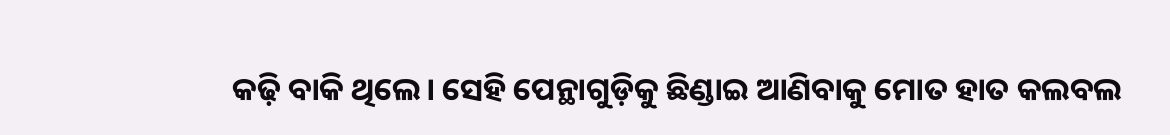କଢ଼ି ବାକି ଥିଲେ। ସେହି ପେନ୍ଥାଗୁଡ଼ିକୁ ଛିଣ୍ଡାଇ ଆଣିବାକୁ ମୋତ ହାତ କଲବଲ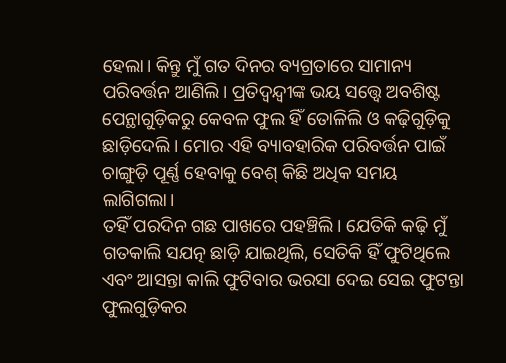ହେଲା। କିନ୍ତୁ ମୁଁ ଗତ ଦିନର ବ୍ୟଗ୍ରତାରେ ସାମାନ୍ୟ ପରିବର୍ତ୍ତନ ଆଣିଲି। ପ୍ରତିଦ୍ୱନ୍ଦ୍ୱୀଙ୍କ ଭୟ ସତ୍ତ୍ବେ ଅବଶିଷ୍ଟ ପେନ୍ଥାଗୁଡ଼ିକରୁ କେବଳ ଫୁଲ ହିଁ ତୋଳିଲି ଓ କଢ଼ିଗୁଡ଼ିକୁ ଛାଡ଼ିଦେଲି। ମୋର ଏହି ବ୍ୟାବହାରିକ ପରିବର୍ତ୍ତନ ପାଇଁ ଚାଙ୍ଗୁଡ଼ି ପୂର୍ଣ୍ଣ ହେବାକୁ ବେଶ୍ କିଛି ଅଧିକ ସମୟ ଲାଗିଗଲା।
ତହିଁ ପରଦିନ ଗଛ ପାଖରେ ପହଞ୍ଚିଲି। ଯେତିକି କଢ଼ି ମୁଁ ଗତକାଲି ସଯତ୍ନ ଛାଡ଼ି ଯାଇଥିଲି, ସେତିକି ହିଁ ଫୁଟିଥିଲେ ଏବଂ ଆସନ୍ତା କାଲି ଫୁଟିବାର ଭରସା ଦେଇ ସେଇ ଫୁଟନ୍ତା ଫୁଲଗୁଡ଼ିକର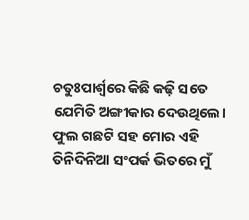ଚତୁଃପାର୍ଶ୍ବରେ କିଛି କଢ଼ି ସତେ ଯେମିତି ଅଙ୍ଗୀକାର ଦେଉଥିଲେ।
ଫୁଲ ଗଛଟି ସହ ମୋର ଏହି ତିନିଦିନିଆ ସଂପର୍କ ଭିତରେ ମୁଁ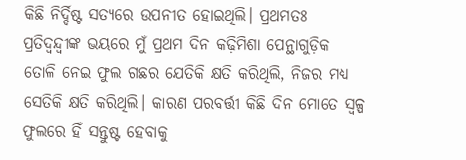କିଛି ନିର୍ଦ୍ଦିଷ୍ଟ ସତ୍ୟରେ ଉପନୀତ ହୋଇଥିଲି। ପ୍ରଥମତଃ ପ୍ରତିଦ୍ୱନ୍ଦ୍ବୀଙ୍କ ଭୟରେ ମୁଁ ପ୍ରଥମ ଦିନ କଢ଼ିମିଶା ପେନ୍ଥାଗୁଡ଼ିକ ତୋଳି ନେଇ ଫୁଲ ଗଛର ଯେତିକି କ୍ଷତି କରିଥିଲି, ନିଜର ମଧ୍ୟ ସେତିକି କ୍ଷତି କରିଥିଲି। କାରଣ ପରବର୍ତ୍ତୀ କିଛି ଦିନ ମୋତେ ସ୍ୱଳ୍ପ ଫୁଲରେ ହିଁ ସନ୍ତୁଷ୍ଟ ହେବାକୁ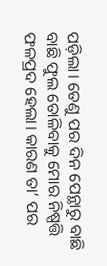ପଡ଼ିଲା। ତେଣୁ ପର ଦିନ ପେନ୍ଥାରୁ ବାଛି ବାଛି ଫୁଲ ତୋଳିବାକୁ ମୋର ନିଷ୍ପତ୍ତି ଫଳପ୍ରଦ ହେଲା। କାରଣ ତା’ ପର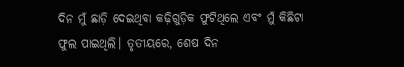ଦିନ ମୁଁ ଛାଡ଼ି ଦେଇଥିବା କଢ଼ିଗୁଡ଼ିକ ଫୁଟିଥିଲେ ଏବଂ ମୁଁ କିଛିଟା ଫୁଲ ପାଇଥିଲି। ତୃତୀୟରେ, ଶେଷ ଦିନ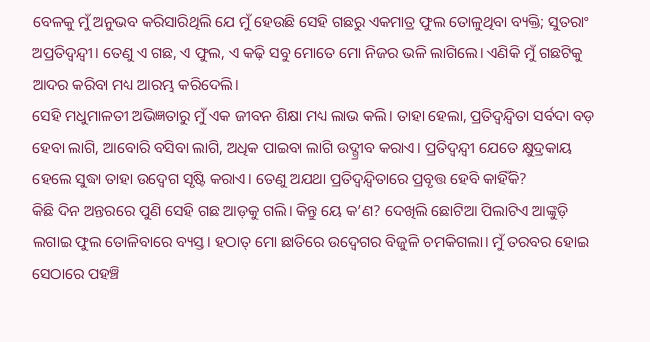ବେଳକୁ ମୁଁ ଅନୁଭବ କରିସାରିଥିଲି ଯେ ମୁଁ ହେଉଛି ସେହି ଗଛରୁ ଏକମାତ୍ର ଫୁଲ ତୋଳୁଥିବା ବ୍ୟକ୍ତି; ସୁତରାଂ ଅପ୍ରତିଦ୍ୱନ୍ଦ୍ୱୀ। ତେଣୁ ଏ ଗଛ, ଏ ଫୁଲ, ଏ କଢ଼ି ସବୁ ମୋତେ ମୋ ନିଜର ଭଳି ଲାଗିଲେ। ଏଣିକି ମୁଁ ଗଛଟିକୁ ଆଦର କରିବା ମଧ୍ୟ ଆରମ୍ଭ କରିଦେଲି।
ସେହି ମଧୁମାଳତୀ ଅଭିଜ୍ଞତାରୁ ମୁଁ ଏକ ଜୀବନ ଶିକ୍ଷା ମଧ୍ୟ ଲାଭ କଲି। ତାହା ହେଲା, ପ୍ରତିଦ୍ବନ୍ଦ୍ବିତା ସର୍ବଦା ବଡ଼ ହେବା ଲାଗି, ଆବୋରି ବସିବା ଲାଗି, ଅଧିକ ପାଇବା ଲାଗି ଉଦ୍ଗ୍ରୀବ କରାଏ। ପ୍ରତିଦ୍ବନ୍ଦ୍ବୀ ଯେତେ କ୍ଷୁଦ୍ରକାୟ ହେଲେ ସୁଦ୍ଧା ତାହା ଉଦ୍ବେଗ ସୃଷ୍ଟି କରାଏ। ତେଣୁ ଅଯଥା ପ୍ରତିଦ୍ବନ୍ଦ୍ବିତାରେ ପ୍ରବୃତ୍ତ ହେବି କାହିଁକି?
କିଛି ଦିନ ଅନ୍ତରରେ ପୁଣି ସେହି ଗଛ ଆଡ଼କୁ ଗଲି। କିନ୍ତୁ ୟେ କ’ଣ? ଦେଖିଲି ଛୋଟିଆ ପିଲାଟିଏ ଆଙ୍କୁଡ଼ି ଲଗାଇ ଫୁଲ ତୋଳିବାରେ ବ୍ୟସ୍ତ। ହଠାତ୍ ମୋ ଛାତିରେ ଉଦ୍ବେଗର ବିଜୁଳି ଚମକିଗଲା। ମୁଁ ତରବର ହୋଇ ସେଠାରେ ପହଞ୍ଚି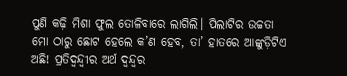ପୁଣି କଢ଼ି ମିଶା ଫୁଲ ତୋଳିବାରେ ଲାଗିଲି। ପିଲାଟିର ଉଚ୍ଚତା ମୋ ଠାରୁ ଛୋଟ ହେଲେ କ’ଣ ହେବ, ତା’ ହାତରେ ଆଙ୍କୁଡ଼ିଟିଏ ଅଛି! ପ୍ରତିଦ୍ବନ୍ଦ୍ବୀର ଅର୍ଥ ଦ୍ବନ୍ଦ୍ବର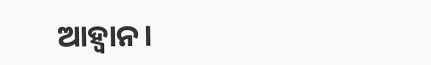ଆହ୍ବାନ।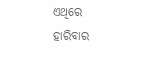ଏଥିରେ ହାରିବାର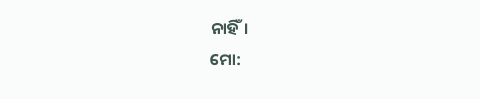ନାହିଁ।
ମୋ: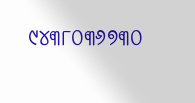୯୪୩୮୦୩୬୭୩୦